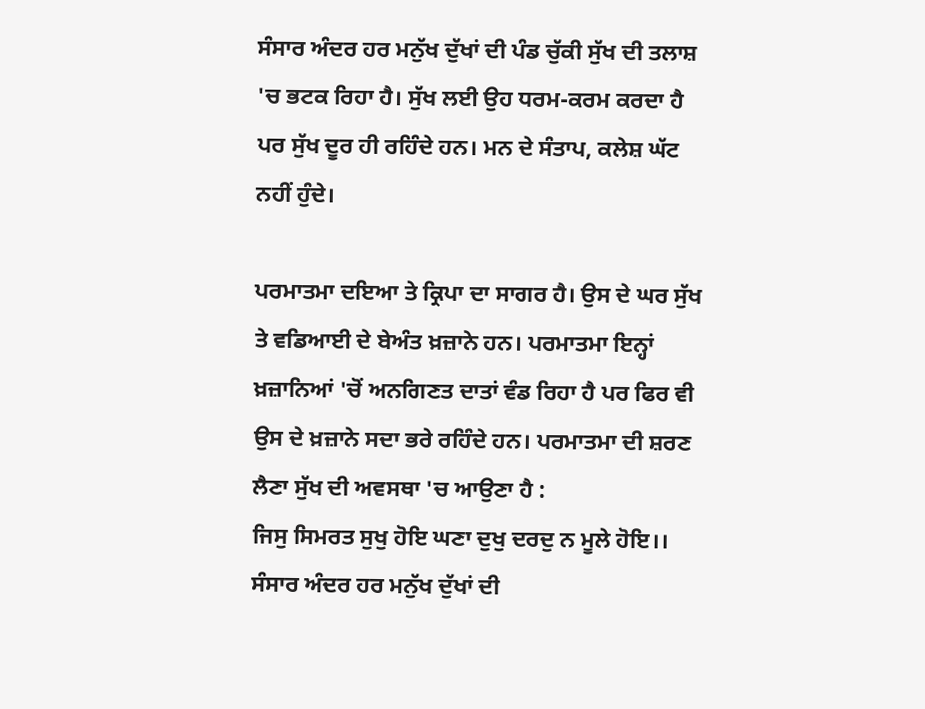ਸੰਸਾਰ ਅੰਦਰ ਹਰ ਮਨੁੱਖ ਦੁੱਖਾਂ ਦੀ ਪੰਡ ਚੁੱਕੀ ਸੁੱਖ ਦੀ ਤਲਾਸ਼ 'ਚ ਭਟਕ ਰਿਹਾ ਹੈ। ਸੁੱਖ ਲਈ ਉਹ ਧਰਮ-ਕਰਮ ਕਰਦਾ ਹੈ ਪਰ ਸੁੱਖ ਦੂਰ ਹੀ ਰਹਿੰਦੇ ਹਨ। ਮਨ ਦੇ ਸੰਤਾਪ, ਕਲੇਸ਼ ਘੱਟ ਨਹੀਂ ਹੁੰਦੇ।

ਪਰਮਾਤਮਾ ਦਇਆ ਤੇ ਕ੍ਰਿਪਾ ਦਾ ਸਾਗਰ ਹੈ। ਉਸ ਦੇ ਘਰ ਸੁੱਖ ਤੇ ਵਡਿਆਈ ਦੇ ਬੇਅੰਤ ਖ਼ਜ਼ਾਨੇ ਹਨ। ਪਰਮਾਤਮਾ ਇਨ੍ਹਾਂ ਖ਼ਜ਼ਾਨਿਆਂ 'ਚੋਂ ਅਨਗਿਣਤ ਦਾਤਾਂ ਵੰਡ ਰਿਹਾ ਹੈ ਪਰ ਫਿਰ ਵੀ ਉਸ ਦੇ ਖ਼ਜ਼ਾਨੇ ਸਦਾ ਭਰੇ ਰਹਿੰਦੇ ਹਨ। ਪਰਮਾਤਮਾ ਦੀ ਸ਼ਰਣ ਲੈਣਾ ਸੁੱਖ ਦੀ ਅਵਸਥਾ 'ਚ ਆਉਣਾ ਹੈ :
ਜਿਸੁ ਸਿਮਰਤ ਸੁਖੁ ਹੋਇ ਘਣਾ ਦੁਖੁ ਦਰਦੁ ਨ ਮੂਲੇ ਹੋਇ।।
ਸੰਸਾਰ ਅੰਦਰ ਹਰ ਮਨੁੱਖ ਦੁੱਖਾਂ ਦੀ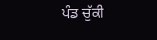ਪੰਡ ਚੁੱਕੀ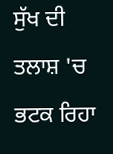ਸੁੱਖ ਦੀ ਤਲਾਸ਼ 'ਚ ਭਟਕ ਰਿਹਾ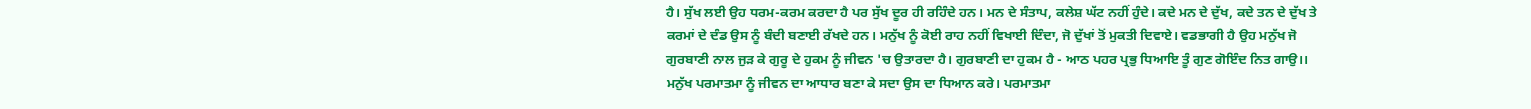ਹੈ। ਸੁੱਖ ਲਈ ਉਹ ਧਰਮ-ਕਰਮ ਕਰਦਾ ਹੈ ਪਰ ਸੁੱਖ ਦੂਰ ਹੀ ਰਹਿੰਦੇ ਹਨ। ਮਨ ਦੇ ਸੰਤਾਪ, ਕਲੇਸ਼ ਘੱਟ ਨਹੀਂ ਹੁੰਦੇ। ਕਦੇ ਮਨ ਦੇ ਦੁੱਖ, ਕਦੇ ਤਨ ਦੇ ਦੁੱਖ ਤੇ ਕਰਮਾਂ ਦੇ ਦੰਡ ਉਸ ਨੂੰ ਬੰਦੀ ਬਣਾਈ ਰੱਖਦੇ ਹਨ। ਮਨੁੱਖ ਨੂੰ ਕੋਈ ਰਾਹ ਨਹੀਂ ਵਿਖਾਈ ਦਿੰਦਾ, ਜੋ ਦੁੱਖਾਂ ਤੋਂ ਮੁਕਤੀ ਦਿਵਾਏ। ਵਡਭਾਗੀ ਹੈ ਉਹ ਮਨੁੱਖ ਜੋ ਗੁਰਬਾਣੀ ਨਾਲ ਜੁੜ ਕੇ ਗੁਰੂ ਦੇ ਹੁਕਮ ਨੂੰ ਜੀਵਨ 'ਚ ਉਤਾਰਦਾ ਹੈ। ਗੁਰਬਾਣੀ ਦਾ ਹੁਕਮ ਹੈ - ਆਠ ਪਹਰ ਪ੍ਰਭੁ ਧਿਆਇ ਤੂੰ ਗੁਣ ਗੋਇੰਦ ਨਿਤ ਗਾਉ।।
ਮਨੁੱਖ ਪਰਮਾਤਮਾ ਨੂੰ ਜੀਵਨ ਦਾ ਆਧਾਰ ਬਣਾ ਕੇ ਸਦਾ ਉਸ ਦਾ ਧਿਆਨ ਕਰੇ। ਪਰਮਾਤਮਾ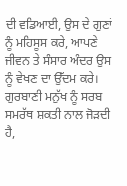ਦੀ ਵਡਿਆਈ, ਉਸ ਦੇ ਗੁਣਾਂ ਨੂੰ ਮਹਿਸੂਸ ਕਰੇ, ਆਪਣੇ ਜੀਵਨ ਤੇ ਸੰਸਾਰ ਅੰਦਰ ਉਸ ਨੂੰ ਵੇਖਣ ਦਾ ਉੱਦਮ ਕਰੇ। ਗੁਰਬਾਣੀ ਮਨੁੱਖ ਨੂੰ ਸਰਬ ਸਮਰੱਥ ਸ਼ਕਤੀ ਨਾਲ ਜੋੜਦੀ ਹੈ,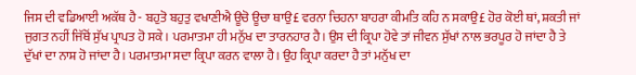ਜਿਸ ਦੀ ਵਡਿਆਈ ਅਕੱਥ ਹੈ - ਬਹੁਤੋ ਬਹੁਤੁ ਵਖਾਣੀਐ ਊਚੋ ਊਚਾ ਥਾਉ£ ਵਰਨਾ ਚਿਹਨਾ ਬਾਹਰਾ ਕੀਮਤਿ ਕਹਿ ਨ ਸਕਾਉ£ ਹੋਰ ਕੋਈ ਥਾਂ, ਸ਼ਕਤੀ ਜਾਂ ਜੁਗਤ ਨਹੀਂ ਜਿੱਥੋਂ ਸੁੱਖ ਪ੍ਰਾਪਤ ਹੋ ਸਕੇ। ਪਰਮਾਤਮਾ ਹੀ ਮਨੁੱਖ ਦਾ ਤਾਰਨਹਾਰ ਹੈ। ਉਸ ਦੀ ਕ੍ਰਿਪਾ ਹੋਵੇ ਤਾਂ ਜੀਵਨ ਸੁੱਖਾਂ ਨਾਲ ਭਰਪੂਰ ਹੋ ਜਾਂਦਾ ਹੈ ਤੇ ਦੁੱਖਾਂ ਦਾ ਨਾਸ਼ ਹੋ ਜਾਂਦਾ ਹੈ। ਪਰਮਾਤਮਾ ਸਦਾ ਕ੍ਰਿਪਾ ਕਰਨ ਵਾਲਾ ਹੈ। ਉਹ ਕ੍ਰਿਪਾ ਕਰਦਾ ਹੈ ਤਾਂ ਮਨੁੱਖ ਦਾ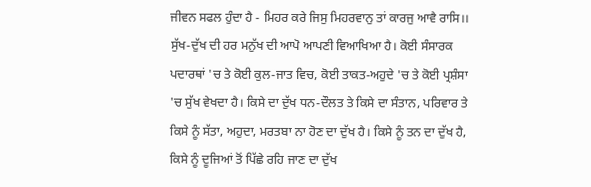ਜੀਵਨ ਸਫਲ ਹੁੰਦਾ ਹੈ - ਮਿਹਰ ਕਰੇ ਜਿਸੁ ਮਿਹਰਵਾਨੁ ਤਾਂ ਕਾਰਜੁ ਆਵੈ ਰਾਸਿ।।
ਸੁੱਖ-ਦੁੱਖ ਦੀ ਹਰ ਮਨੁੱਖ ਦੀ ਆਪੋ ਆਪਣੀ ਵਿਆਖਿਆ ਹੈ। ਕੋਈ ਸੰਸਾਰਕ ਪਦਾਰਥਾਂ 'ਚ ਤੇ ਕੋਈ ਕੁਲ-ਜਾਤ ਵਿਚ, ਕੋਈ ਤਾਕਤ-ਅਹੁਦੇ 'ਚ ਤੇ ਕੋਈ ਪ੍ਰਸ਼ੰਸਾ 'ਚ ਸੁੱਖ ਵੇਖਦਾ ਹੈ। ਕਿਸੇ ਦਾ ਦੁੱਖ ਧਨ-ਦੌਲਤ ਤੇ ਕਿਸੇ ਦਾ ਸੰਤਾਨ, ਪਰਿਵਾਰ ਤੇ ਕਿਸੇ ਨੂੰ ਸੱਤਾ, ਅਹੁਦਾ, ਮਰਤਬਾ ਨਾ ਹੋਣ ਦਾ ਦੁੱਖ ਹੈ। ਕਿਸੇ ਨੂੰ ਤਨ ਦਾ ਦੁੱਖ ਹੈ, ਕਿਸੇ ਨੂੰ ਦੂਜਿਆਂ ਤੋਂ ਪਿੱਛੇ ਰਹਿ ਜਾਣ ਦਾ ਦੁੱਖ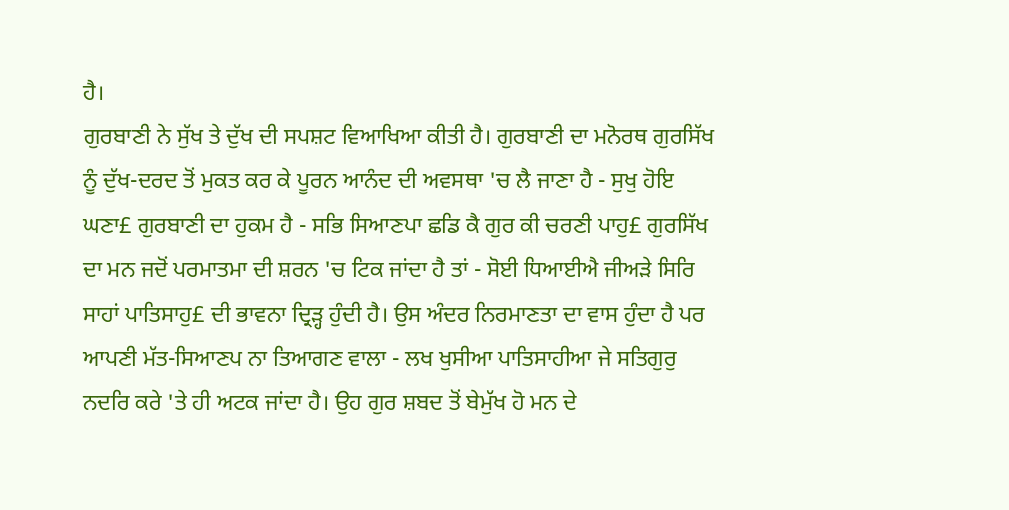ਹੈ।
ਗੁਰਬਾਣੀ ਨੇ ਸੁੱਖ ਤੇ ਦੁੱਖ ਦੀ ਸਪਸ਼ਟ ਵਿਆਖਿਆ ਕੀਤੀ ਹੈ। ਗੁਰਬਾਣੀ ਦਾ ਮਨੋਰਥ ਗੁਰਸਿੱਖ ਨੂੰ ਦੁੱਖ-ਦਰਦ ਤੋਂ ਮੁਕਤ ਕਰ ਕੇ ਪੂਰਨ ਆਨੰਦ ਦੀ ਅਵਸਥਾ 'ਚ ਲੈ ਜਾਣਾ ਹੈ - ਸੁਖੁ ਹੋਇ ਘਣਾ£ ਗੁਰਬਾਣੀ ਦਾ ਹੁਕਮ ਹੈ - ਸਭਿ ਸਿਆਣਪਾ ਛਡਿ ਕੈ ਗੁਰ ਕੀ ਚਰਣੀ ਪਾਹੁ£ ਗੁਰਸਿੱਖ ਦਾ ਮਨ ਜਦੋਂ ਪਰਮਾਤਮਾ ਦੀ ਸ਼ਰਨ 'ਚ ਟਿਕ ਜਾਂਦਾ ਹੈ ਤਾਂ - ਸੋਈ ਧਿਆਈਐ ਜੀਅੜੇ ਸਿਰਿ ਸਾਹਾਂ ਪਾਤਿਸਾਹੁ£ ਦੀ ਭਾਵਨਾ ਦ੍ਰਿੜ੍ਹ ਹੁੰਦੀ ਹੈ। ਉਸ ਅੰਦਰ ਨਿਰਮਾਣਤਾ ਦਾ ਵਾਸ ਹੁੰਦਾ ਹੈ ਪਰ ਆਪਣੀ ਮੱਤ-ਸਿਆਣਪ ਨਾ ਤਿਆਗਣ ਵਾਲਾ - ਲਖ ਖੁਸੀਆ ਪਾਤਿਸਾਹੀਆ ਜੇ ਸਤਿਗੁਰੁ ਨਦਰਿ ਕਰੇ 'ਤੇ ਹੀ ਅਟਕ ਜਾਂਦਾ ਹੈ। ਉਹ ਗੁਰ ਸ਼ਬਦ ਤੋਂ ਬੇਮੁੱਖ ਹੋ ਮਨ ਦੇ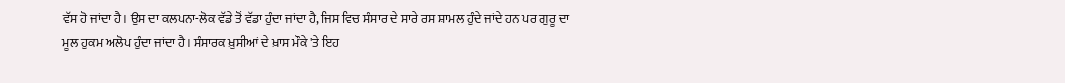ਵੱਸ ਹੋ ਜਾਂਦਾ ਹੈ। ਉਸ ਦਾ ਕਲਪਨਾ-ਲੋਕ ਵੱਡੇ ਤੋਂ ਵੱਡਾ ਹੁੰਦਾ ਜਾਂਦਾ ਹੈ, ਜਿਸ ਵਿਚ ਸੰਸਾਰ ਦੇ ਸਾਰੇ ਰਸ ਸ਼ਾਮਲ ਹੁੰਦੇ ਜਾਂਦੇ ਹਨ ਪਰ ਗੁਰੂ ਦਾ ਮੂਲ ਹੁਕਮ ਅਲੋਪ ਹੁੰਦਾ ਜਾਂਦਾ ਹੈ। ਸੰਸਾਰਕ ਖ਼ੁਸੀਆਂ ਦੇ ਖ਼ਾਸ ਮੌਕੇ 'ਤੇ ਇਹ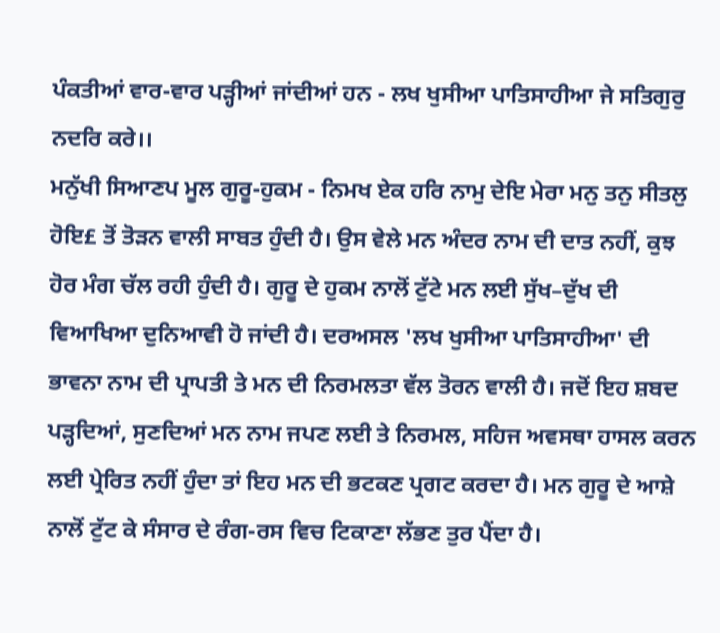ਪੰਕਤੀਆਂ ਵਾਰ-ਵਾਰ ਪੜ੍ਹੀਆਂ ਜਾਂਦੀਆਂ ਹਨ - ਲਖ ਖੁਸੀਆ ਪਾਤਿਸਾਹੀਆ ਜੇ ਸਤਿਗੁਰੁ ਨਦਰਿ ਕਰੇ।।
ਮਨੁੱਖੀ ਸਿਆਣਪ ਮੂਲ ਗੁਰੂ-ਹੁਕਮ - ਨਿਮਖ ਏਕ ਹਰਿ ਨਾਮੁ ਦੇਇ ਮੇਰਾ ਮਨੁ ਤਨੁ ਸੀਤਲੁ ਹੋਇ£ ਤੋਂ ਤੋੜਨ ਵਾਲੀ ਸਾਬਤ ਹੁੰਦੀ ਹੈ। ਉਸ ਵੇਲੇ ਮਨ ਅੰਦਰ ਨਾਮ ਦੀ ਦਾਤ ਨਹੀਂ, ਕੁਝ ਹੋਰ ਮੰਗ ਚੱਲ ਰਹੀ ਹੁੰਦੀ ਹੈ। ਗੁਰੂ ਦੇ ਹੁਕਮ ਨਾਲੋਂ ਟੁੱਟੇ ਮਨ ਲਈ ਸੁੱਖ–ਦੁੱਖ ਦੀ ਵਿਆਖਿਆ ਦੁਨਿਆਵੀ ਹੋ ਜਾਂਦੀ ਹੈ। ਦਰਅਸਲ 'ਲਖ ਖੁਸੀਆ ਪਾਤਿਸਾਹੀਆ' ਦੀ ਭਾਵਨਾ ਨਾਮ ਦੀ ਪ੍ਰਾਪਤੀ ਤੇ ਮਨ ਦੀ ਨਿਰਮਲਤਾ ਵੱਲ ਤੋਰਨ ਵਾਲੀ ਹੈ। ਜਦੋਂ ਇਹ ਸ਼ਬਦ ਪੜ੍ਹਦਿਆਂ, ਸੁਣਦਿਆਂ ਮਨ ਨਾਮ ਜਪਣ ਲਈ ਤੇ ਨਿਰਮਲ, ਸਹਿਜ ਅਵਸਥਾ ਹਾਸਲ ਕਰਨ ਲਈ ਪ੍ਰੇਰਿਤ ਨਹੀਂ ਹੁੰਦਾ ਤਾਂ ਇਹ ਮਨ ਦੀ ਭਟਕਣ ਪ੍ਰਗਟ ਕਰਦਾ ਹੈ। ਮਨ ਗੁਰੂ ਦੇ ਆਸ਼ੇ ਨਾਲੋਂ ਟੁੱਟ ਕੇ ਸੰਸਾਰ ਦੇ ਰੰਗ-ਰਸ ਵਿਚ ਟਿਕਾਣਾ ਲੱਭਣ ਤੁਰ ਪੈਂਦਾ ਹੈ।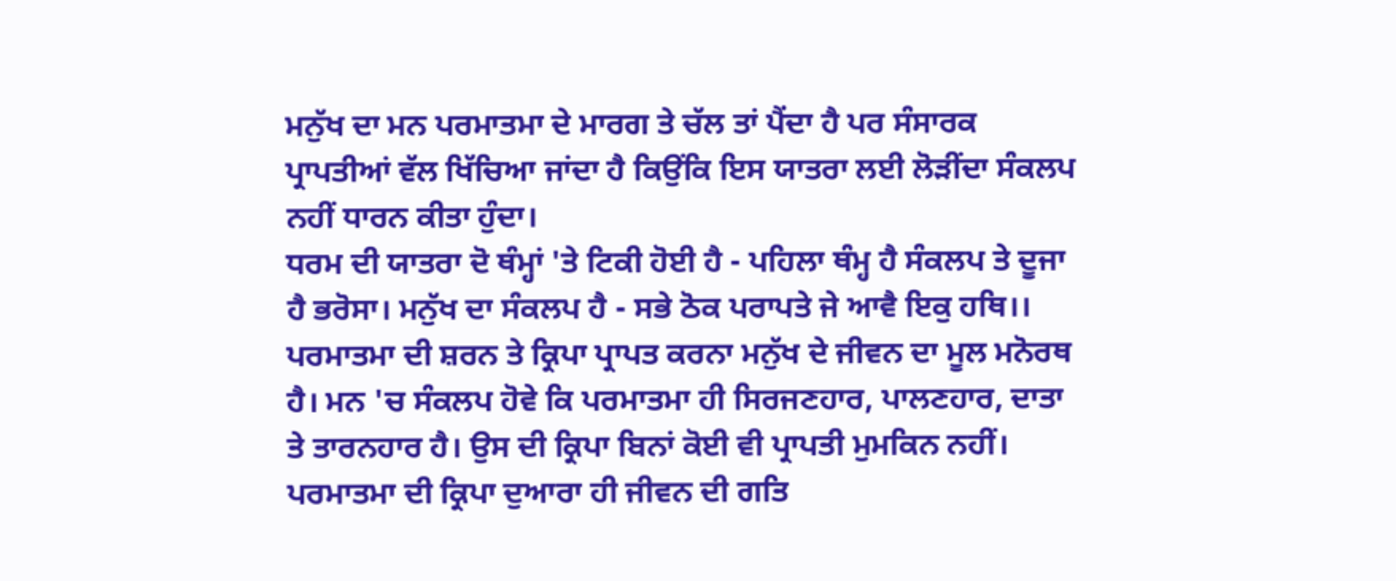ਮਨੁੱਖ ਦਾ ਮਨ ਪਰਮਾਤਮਾ ਦੇ ਮਾਰਗ ਤੇ ਚੱਲ ਤਾਂ ਪੈਂਦਾ ਹੈ ਪਰ ਸੰਸਾਰਕ ਪ੍ਰਾਪਤੀਆਂ ਵੱਲ ਖਿੱਚਿਆ ਜਾਂਦਾ ਹੈ ਕਿਉਂਕਿ ਇਸ ਯਾਤਰਾ ਲਈ ਲੋੜੀਂਦਾ ਸੰਕਲਪ ਨਹੀਂ ਧਾਰਨ ਕੀਤਾ ਹੁੰਦਾ।
ਧਰਮ ਦੀ ਯਾਤਰਾ ਦੋ ਥੰਮ੍ਹਾਂ 'ਤੇ ਟਿਕੀ ਹੋਈ ਹੈ - ਪਹਿਲਾ ਥੰਮ੍ਹ ਹੈ ਸੰਕਲਪ ਤੇ ਦੂਜਾ ਹੈ ਭਰੋਸਾ। ਮਨੁੱਖ ਦਾ ਸੰਕਲਪ ਹੈ - ਸਭੇ ਠੋਕ ਪਰਾਪਤੇ ਜੇ ਆਵੈ ਇਕੁ ਹਥਿ।। ਪਰਮਾਤਮਾ ਦੀ ਸ਼ਰਨ ਤੇ ਕ੍ਰਿਪਾ ਪ੍ਰਾਪਤ ਕਰਨਾ ਮਨੁੱਖ ਦੇ ਜੀਵਨ ਦਾ ਮੂਲ ਮਨੋਰਥ ਹੈ। ਮਨ 'ਚ ਸੰਕਲਪ ਹੋਵੇ ਕਿ ਪਰਮਾਤਮਾ ਹੀ ਸਿਰਜਣਹਾਰ, ਪਾਲਣਹਾਰ, ਦਾਤਾ ਤੇ ਤਾਰਨਹਾਰ ਹੈ। ਉਸ ਦੀ ਕ੍ਰਿਪਾ ਬਿਨਾਂ ਕੋਈ ਵੀ ਪ੍ਰਾਪਤੀ ਮੁਮਕਿਨ ਨਹੀਂ। ਪਰਮਾਤਮਾ ਦੀ ਕ੍ਰਿਪਾ ਦੁਆਰਾ ਹੀ ਜੀਵਨ ਦੀ ਗਤਿ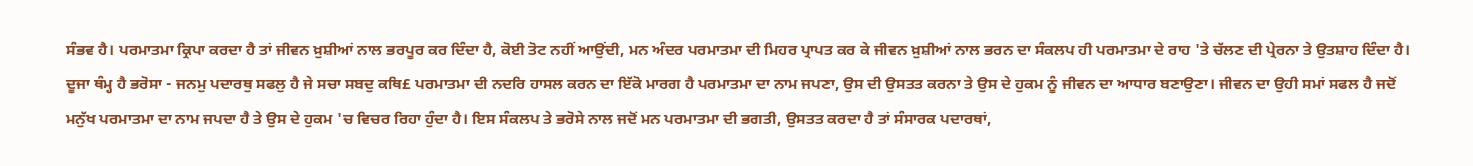ਸੰਭਵ ਹੈ। ਪਰਮਾਤਮਾ ਕ੍ਰਿਪਾ ਕਰਦਾ ਹੈ ਤਾਂ ਜੀਵਨ ਖ਼ੁਸ਼ੀਆਂ ਨਾਲ ਭਰਪੂਰ ਕਰ ਦਿੰਦਾ ਹੈ, ਕੋਈ ਤੋਟ ਨਹੀਂ ਆਉਂਦੀ, ਮਨ ਅੰਦਰ ਪਰਮਾਤਮਾ ਦੀ ਮਿਹਰ ਪ੍ਰਾਪਤ ਕਰ ਕੇ ਜੀਵਨ ਖ਼ੁਸ਼ੀਆਂ ਨਾਲ ਭਰਨ ਦਾ ਸੰਕਲਪ ਹੀ ਪਰਮਾਤਮਾ ਦੇ ਰਾਹ 'ਤੇ ਚੱਲਣ ਦੀ ਪ੍ਰੇਰਨਾ ਤੇ ਉਤਸ਼ਾਹ ਦਿੰਦਾ ਹੈ। ਦੂਜਾ ਥੰਮ੍ਹ ਹੈ ਭਰੋਸਾ - ਜਨਮੁ ਪਦਾਰਥੁ ਸਫਲੁ ਹੈ ਜੇ ਸਚਾ ਸਬਦੁ ਕਥਿ£ ਪਰਮਾਤਮਾ ਦੀ ਨਦਰਿ ਹਾਸਲ ਕਰਨ ਦਾ ਇੱਕੋ ਮਾਰਗ ਹੈ ਪਰਮਾਤਮਾ ਦਾ ਨਾਮ ਜਪਣਾ, ਉਸ ਦੀ ਉਸਤਤ ਕਰਨਾ ਤੇ ਉਸ ਦੇ ਹੁਕਮ ਨੂੰ ਜੀਵਨ ਦਾ ਆਧਾਰ ਬਣਾਉਣਾ। ਜੀਵਨ ਦਾ ਉਹੀ ਸਮਾਂ ਸਫਲ ਹੈ ਜਦੋਂ ਮਨੁੱਖ ਪਰਮਾਤਮਾ ਦਾ ਨਾਮ ਜਪਦਾ ਹੈ ਤੇ ਉਸ ਦੇ ਹੁਕਮ 'ਚ ਵਿਚਰ ਰਿਹਾ ਹੁੰਦਾ ਹੈ। ਇਸ ਸੰਕਲਪ ਤੇ ਭਰੋਸੇ ਨਾਲ ਜਦੋਂ ਮਨ ਪਰਮਾਤਮਾ ਦੀ ਭਗਤੀ, ਉਸਤਤ ਕਰਦਾ ਹੈ ਤਾਂ ਸੰਸਾਰਕ ਪਦਾਰਥਾਂ,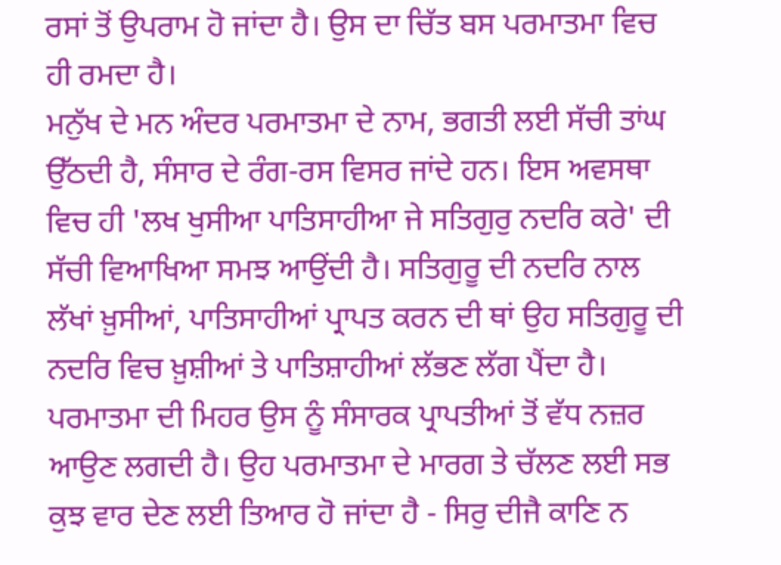ਰਸਾਂ ਤੋਂ ਉਪਰਾਮ ਹੋ ਜਾਂਦਾ ਹੈ। ਉਸ ਦਾ ਚਿੱਤ ਬਸ ਪਰਮਾਤਮਾ ਵਿਚ ਹੀ ਰਮਦਾ ਹੈ।
ਮਨੁੱਖ ਦੇ ਮਨ ਅੰਦਰ ਪਰਮਾਤਮਾ ਦੇ ਨਾਮ, ਭਗਤੀ ਲਈ ਸੱਚੀ ਤਾਂਘ ਉੱਠਦੀ ਹੈ, ਸੰਸਾਰ ਦੇ ਰੰਗ-ਰਸ ਵਿਸਰ ਜਾਂਦੇ ਹਨ। ਇਸ ਅਵਸਥਾ ਵਿਚ ਹੀ 'ਲਖ ਖੁਸੀਆ ਪਾਤਿਸਾਹੀਆ ਜੇ ਸਤਿਗੁਰੁ ਨਦਰਿ ਕਰੇ' ਦੀ ਸੱਚੀ ਵਿਆਖਿਆ ਸਮਝ ਆਉਂਦੀ ਹੈ। ਸਤਿਗੁਰੂ ਦੀ ਨਦਰਿ ਨਾਲ ਲੱਖਾਂ ਖ਼ੁਸੀਆਂ, ਪਾਤਿਸਾਹੀਆਂ ਪ੍ਰਾਪਤ ਕਰਨ ਦੀ ਥਾਂ ਉਹ ਸਤਿਗੁਰੂ ਦੀ ਨਦਰਿ ਵਿਚ ਖ਼ੁਸ਼ੀਆਂ ਤੇ ਪਾਤਿਸ਼ਾਹੀਆਂ ਲੱਭਣ ਲੱਗ ਪੈਂਦਾ ਹੈ। ਪਰਮਾਤਮਾ ਦੀ ਮਿਹਰ ਉਸ ਨੂੰ ਸੰਸਾਰਕ ਪ੍ਰਾਪਤੀਆਂ ਤੋਂ ਵੱਧ ਨਜ਼ਰ ਆਉਣ ਲਗਦੀ ਹੈ। ਉਹ ਪਰਮਾਤਮਾ ਦੇ ਮਾਰਗ ਤੇ ਚੱਲਣ ਲਈ ਸਭ ਕੁਝ ਵਾਰ ਦੇਣ ਲਈ ਤਿਆਰ ਹੋ ਜਾਂਦਾ ਹੈ - ਸਿਰੁ ਦੀਜੈ ਕਾਣਿ ਨ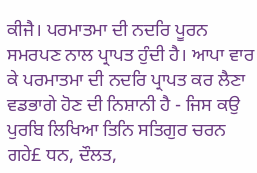ਕੀਜੈ। ਪਰਮਾਤਮਾ ਦੀ ਨਦਰਿ ਪੂਰਨ ਸਮਰਪਣ ਨਾਲ ਪ੍ਰਾਪਤ ਹੁੰਦੀ ਹੈ। ਆਪਾ ਵਾਰ ਕੇ ਪਰਮਾਤਮਾ ਦੀ ਨਦਰਿ ਪ੍ਰਾਪਤ ਕਰ ਲੈਣਾ ਵਡਭਾਗੇ ਹੋਣ ਦੀ ਨਿਸ਼ਾਨੀ ਹੈ - ਜਿਸ ਕਉ ਪੁਰਬਿ ਲਿਖਿਆ ਤਿਨਿ ਸਤਿਗੁਰ ਚਰਨ ਗਹੇ£ ਧਨ, ਦੌਲਤ,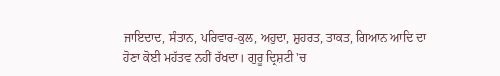ਜਾਇਦਾਦ, ਸੰਤਾਨ, ਪਰਿਵਾਰ-ਕੁਲ, ਅਹੁਦਾ, ਸ਼ੁਹਰਤ, ਤਾਕਤ, ਗਿਆਨ ਆਦਿ ਦਾ ਹੋਣਾ ਕੋਈ ਮਹੱਤਵ ਨਹੀਂ ਰੱਖਦਾ। ਗੁਰੂ ਦ੍ਰਿਸ਼ਟੀ 'ਚ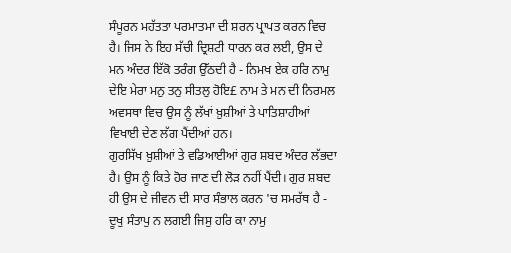ਸੰਪੂਰਨ ਮਹੱਤਤਾ ਪਰਮਾਤਮਾ ਦੀ ਸ਼ਰਨ ਪ੍ਰਾਪਤ ਕਰਨ ਵਿਚ ਹੈ। ਜਿਸ ਨੇ ਇਹ ਸੱਚੀ ਦ੍ਰਿਸ਼ਟੀ ਧਾਰਨ ਕਰ ਲਈ, ਉਸ ਦੇ ਮਨ ਅੰਦਰ ਇੱਕੋ ਤਰੰਗ ਉੱਠਦੀ ਹੈ - ਨਿਮਖ ਏਕ ਹਰਿ ਨਾਮੁ ਦੇਇ ਮੇਰਾ ਮਨੁ ਤਨੁ ਸੀਤਲੁ ਹੋਇ£ ਨਾਮ ਤੇ ਮਨ ਦੀ ਨਿਰਮਲ ਅਵਸਥਾ ਵਿਚ ਉਸ ਨੂੰ ਲੱਖਾਂ ਖ਼ੁਸ਼ੀਆਂ ਤੇ ਪਾਤਿਸ਼ਾਹੀਆਂ ਵਿਖਾਈ ਦੇਣ ਲੱਗ ਪੈਂਦੀਆਂ ਹਨ।
ਗੁਰਸਿੱਖ ਖ਼ੁਸ਼ੀਆਂ ਤੇ ਵਡਿਆਈਆਂ ਗੁਰ ਸ਼ਬਦ ਅੰਦਰ ਲੱਭਦਾ ਹੈ। ਉਸ ਨੂੰ ਕਿਤੇ ਹੋਰ ਜਾਣ ਦੀ ਲੋੜ ਨਹੀਂ ਪੈਂਦੀ। ਗੁਰ ਸ਼ਬਦ ਹੀ ਉਸ ਦੇ ਜੀਵਨ ਦੀ ਸਾਰ ਸੰਭਾਲ ਕਰਨ 'ਚ ਸਮਰੱਥ ਹੈ - ਦੂਖੁ ਸੰਤਾਪੁ ਨ ਲਗਈ ਜਿਸੁ ਹਰਿ ਕਾ ਨਾਮੁ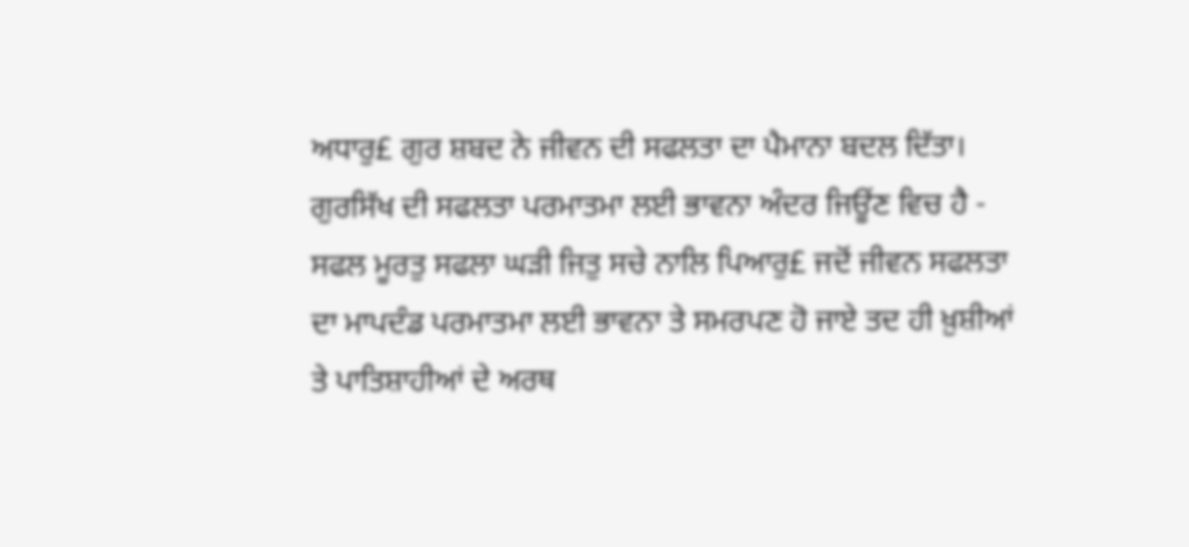ਅਧਾਰੁ£ ਗੁਰ ਸ਼ਬਦ ਨੇ ਜੀਵਨ ਦੀ ਸਫਲਤਾ ਦਾ ਪੈਮਾਨਾ ਬਦਲ ਦਿੱਤਾ। ਗੁਰਸਿੱਖ ਦੀ ਸਫਲਤਾ ਪਰਮਾਤਮਾ ਲਈ ਭਾਵਨਾ ਅੰਦਰ ਜਿਊਂਣ ਵਿਚ ਹੈ - ਸਫਲ ਮੂਰਤੁ ਸਫਲਾ ਘੜੀ ਜਿਤੁ ਸਚੇ ਨਾਲਿ ਪਿਆਰੁ£ ਜਦੋਂ ਜੀਵਨ ਸਫਲਤਾ ਦਾ ਮਾਪਦੰਡ ਪਰਮਾਤਮਾ ਲਈ ਭਾਵਨਾ ਤੇ ਸਮਰਪਣ ਹੋ ਜਾਏ ਤਦ ਹੀ ਖ਼ੁਸ਼ੀਆਂ ਤੇ ਪਾਤਿਸ਼ਾਹੀਆਂ ਦੇ ਅਰਥ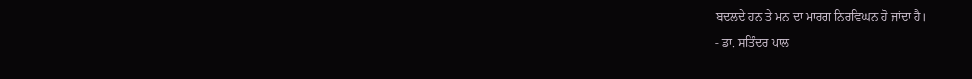ਬਦਲਦੇ ਹਨ ਤੇ ਮਨ ਦਾ ਮਾਰਗ ਨਿਰਵਿਘਨ ਹੋ ਜਾਂਦਾ ਹੈ।
- ਡਾ. ਸਤਿੰਦਰ ਪਾਲ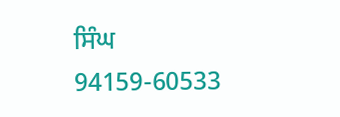ਸਿੰਘ
94159-60533